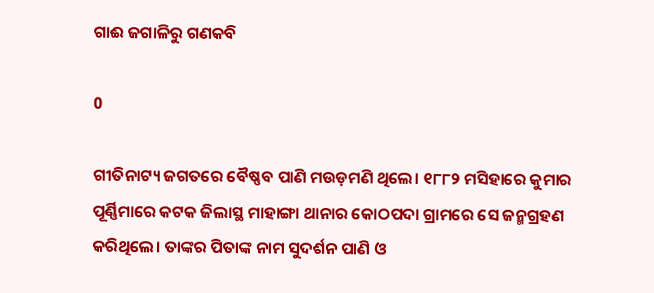ଗାଈ ଜଗାଳିରୁ ଗଣକବି

0

ଗୀତିନାଟ୍ୟ ଜଗତରେ ବୈଷ୍ଣବ ପାଣି ମଉଡ଼ମଣି ଥିଲେ। ୧୮୮୨ ମସିହାରେ କୁମାର ପୂର୍ଣ୍ଣିମାରେ କଟକ ଜିଲାସ୍ଥ ମାହାଙ୍ଗା ଥାନାର କୋଠପଦା ଗ୍ରାମରେ ସେ ଜନ୍ମଗ୍ରହଣ କରିଥିଲେ। ତାଙ୍କର ପିତାଙ୍କ ନାମ ସୁଦର୍ଶନ ପାଣି ଓ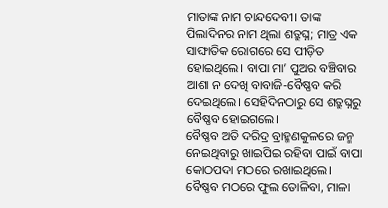ମାତାଙ୍କ ନାମ ଚାନ୍ଦଦେବୀ। ତାଙ୍କ ପିଲାଦିନର ନାମ ଥିଲା ଶତ୍ରୁଘ୍ନ; ମାତ୍ର ଏକ ସାଙ୍ଘାତିକ ରୋଗରେ ସେ ପୀଡ଼ିତ ହୋଇଥିଲେ। ବାପା ମା’ ପୁଅର ବଞ୍ଚିବାର ଆଶା ନ ଦେଖି ବାବାଜି-ବୈଷ୍ଣବ କରି ଦେଇଥିଲେ। ସେହିଦିନଠାରୁ ସେ ଶତ୍ରୁଘ୍ନରୁ ବୈଷ୍ଣବ ହୋଇଗଲେ।
ବୈଷ୍ଣବ ଅତି ଦରିଦ୍ର ବ୍ରାହ୍ମଣକୁଳରେ ଜନ୍ମ ନେଇଥିବାରୁ ଖାଇପିଇ ରହିବା ପାଇଁ ବାପା କୋଠପଦା ମଠରେ ରଖାଇଥିଲେ। ବୈଷ୍ଣବ ମଠରେ ଫୁଲ ତୋଳିବା, ମାଳା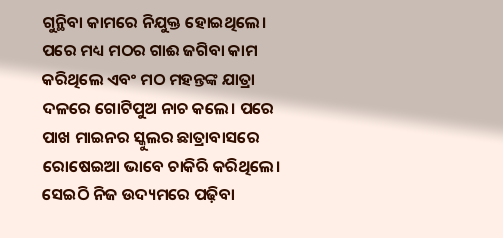ଗୁନ୍ଥିବା କାମରେ ନିଯୁକ୍ତ ହୋଇଥିଲେ। ପରେ ମଧ୍ୟ ମଠର ଗାଈ ଜଗିବା କାମ କରିଥିଲେ ଏବଂ ମଠ ମହନ୍ତଙ୍କ ଯାତ୍ରା ଦଳରେ ଗୋଟିପୁଅ ନାଚ କଲେ। ପରେ ପାଖ ମାଇନର ସ୍କୁଲର ଛାତ୍ରାବାସରେ ରୋଷେଇଆ ଭାବେ ଚାକିରି କରିଥିଲେ। ସେଇଠି ନିଜ ଉଦ୍ୟମରେ ପଢ଼ିବା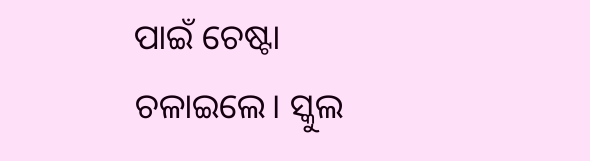ପାଇଁ ଚେଷ୍ଟା ଚଳାଇଲେ। ସ୍କୁଲ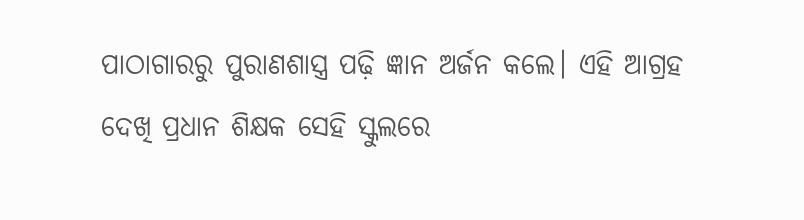ପାଠାଗାରରୁ ପୁରାଣଶାସ୍ତ୍ର ପଢ଼ି ଜ୍ଞାନ ଅର୍ଜନ କଲେ। ଏହି ଆଗ୍ରହ ଦେଖି ପ୍ରଧାନ ଶିକ୍ଷକ ସେହି ସ୍କୁଲରେ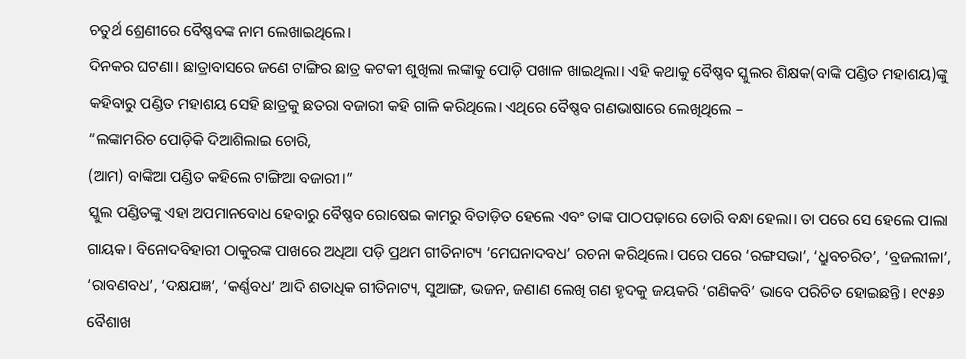ଚତୁର୍ଥ ଶ୍ରେଣୀରେ ବୈଷ୍ଣବଙ୍କ ନାମ ଲେଖାଇଥିଲେ।
ଦିନକର ଘଟଣା। ଛାତ୍ରାବାସରେ ଜଣେ ଟାଙ୍ଗିର ଛାତ୍ର କଟକୀ ଶୁଖିଲା ଲଙ୍କାକୁ ପୋଡ଼ି ପଖାଳ ଖାଇଥିଲା। ଏହି କଥାକୁ ବୈଷ୍ଣବ ସ୍କୁଲର ଶିକ୍ଷକ(ବାଙ୍କି ପଣ୍ଡିତ ମହାଶୟ)ଙ୍କୁ କହିବାରୁ ପଣ୍ଡିତ ମହାଶୟ ସେହି ଛାତ୍ରକୁ ଛତରା ବଜାରୀ କହି ଗାଳି କରିଥିଲେ। ଏଥିରେ ବୈଷ୍ଣବ ଗଣଭାଷାରେ ଲେଖିଥିଲେ –
“ଲଙ୍କାମରିଚ ପୋଡ଼ିକି ଦିଆଶିଲାଇ ଚୋରି,
(ଆମ) ବାଙ୍କିଆ ପଣ୍ଡିତ କହିଲେ ଟାଙ୍ଗିଆ ବଜାରୀ।”
ସ୍କୁଲ ପଣ୍ଡିତଙ୍କୁ ଏହା ଅପମାନବୋଧ ହେବାରୁ ବୈଷ୍ଣବ ରୋଷେଇ କାମରୁ ବିତାଡ଼ିତ ହେଲେ ଏବଂ ତାଙ୍କ ପାଠପଢ଼ାରେ ଡୋରି ବନ୍ଧା ହେଲା। ତା ପରେ ସେ ହେଲେ ପାଲା ଗାୟକ। ବିନୋଦବିହାରୀ ଠାକୁରଙ୍କ ପାଖରେ ଅଧିଆ ପଡ଼ି ପ୍ରଥମ ଗୀତିନାଟ୍ୟ ‘ମେଘନାଦବଧ’ ରଚନା କରିଥିଲେ। ପରେ ପରେ ‘ରଙ୍ଗସଭା’, ‘ଧ୍ରୁବଚରିତ’, ‘ବ୍ରଜଲୀଳା’, ‘ରାବଣବଧ’, ‘ଦକ୍ଷଯଜ୍ଞ’, ‘କର୍ଣ୍ଣବଧ’ ଆଦି ଶତାଧିକ ଗୀତିନାଟ୍ୟ, ସୁଆଙ୍ଗ, ଭଜନ, ଜଣାଣ ଲେଖି ଗଣ ହୃଦକୁ ଜୟକରି ‘ଗଣିକବି’ ଭାବେ ପରିଚିତ ହୋଇଛନ୍ତି। ୧୯୫୬ ବୈଶାଖ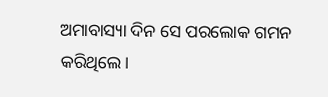ଅମାବାସ୍ୟା ଦିନ ସେ ପରଲୋକ ଗମନ କରିଥିଲେ।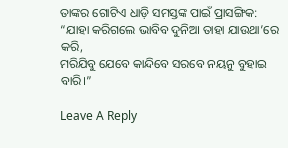ତାଙ୍କର ଗୋଟିଏ ଧାଡ଼ି ସମସ୍ତଙ୍କ ପାଇଁ ପ୍ରାସଙ୍ଗିକ:
“ଯାହା କରିଗଲେ ଭାବିବ ଦୁନିଆ ତାହା ଯାଉଥା’ରେ କରି,
ମରିଯିବୁ ଯେବେ କାନ୍ଦିବେ ସରବେ ନୟନୁ ବୁହାଇ ବାରି।”

Leave A Reply